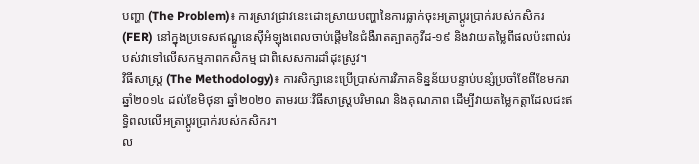បញ្ហា (The Problem)៖ ការស្រាវជ្រាវនេះដោះស្រាយបញ្ហានៃការធ្លាក់ចុះអត្រាប្តូរប្រាក់របស់កសិករ (FER) នៅក្នុងប្រទេសឥណ្ឌូនេស៊ីអំឡុងពេលចាប់ផ្តើមនៃជំងឺរាតត្បាតកូវីដ-១៩ និងវាយតម្លៃពីផលប៉ះពាល់របស់វាទៅលើសកម្មភាពកសិកម្ម ជាពិសេសការដាំដុះស្រូវ។
វិធីសាស្ត្រ (The Methodology)៖ ការសិក្សានេះប្រើប្រាស់ការវិភាគទិន្នន័យបន្ទាប់បន្សំប្រចាំខែពីខែមករា ឆ្នាំ២០១៤ ដល់ខែមិថុនា ឆ្នាំ២០២០ តាមរយៈវិធីសាស្ត្របរិមាណ និងគុណភាព ដើម្បីវាយតម្លៃកត្តាដែលជះឥទ្ធិពលលើអត្រាប្តូរប្រាក់របស់កសិករ។
ល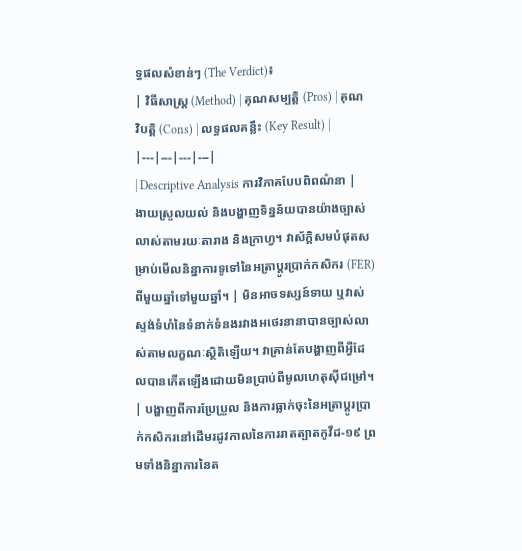ទ្ធផលសំខាន់ៗ (The Verdict)៖
| វិធីសាស្ត្រ (Method) | គុណសម្បត្តិ (Pros) | គុណវិបត្តិ (Cons) | លទ្ធផលគន្លឹះ (Key Result) |
|---|---|---|---|
| Descriptive Analysis ការវិភាគបែបពិពណ៌នា |
ងាយស្រួលយល់ និងបង្ហាញទិន្នន័យបានយ៉ាងច្បាស់លាស់តាមរយៈតារាង និងក្រាហ្វ។ វាស័ក្តិសមបំផុតសម្រាប់មើលនិន្នាការទូទៅនៃអត្រាប្តូរប្រាក់កសិករ (FER) ពីមួយឆ្នាំទៅមួយឆ្នាំ។ | មិនអាចទស្សន៍ទាយ ឬវាស់ស្ទង់ទំហំនៃទំនាក់ទំនងរវាងអថេរនានាបានច្បាស់លាស់តាមលក្ខណៈស្ថិតិឡើយ។ វាគ្រាន់តែបង្ហាញពីអ្វីដែលបានកើតឡើងដោយមិនប្រាប់ពីមូលហេតុស៊ីជម្រៅ។ | បង្ហាញពីការប្រែប្រួល និងការធ្លាក់ចុះនៃអត្រាប្តូរប្រាក់កសិករនៅដើមរដូវកាលនៃការរាតត្បាតកូវីដ-១៩ ព្រមទាំងនិន្នាការនៃត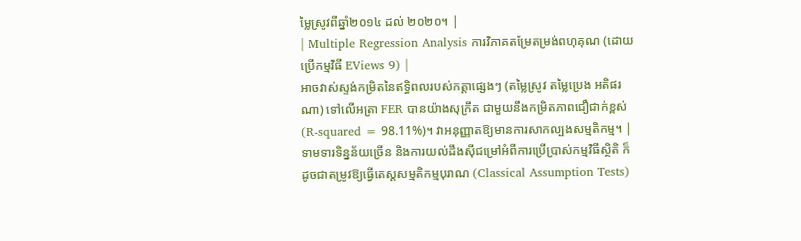ម្លៃស្រូវពីឆ្នាំ២០១៤ ដល់ ២០២០។ |
| Multiple Regression Analysis ការវិភាគតម្រែតម្រង់ពហុគុណ (ដោយប្រើកម្មវិធី EViews 9) |
អាចវាស់ស្ទង់កម្រិតនៃឥទ្ធិពលរបស់កត្តាផ្សេងៗ (តម្លៃស្រូវ តម្លៃប្រេង អតិផរណា) ទៅលើអត្រា FER បានយ៉ាងសុក្រឹត ជាមួយនឹងកម្រិតភាពជឿជាក់ខ្ពស់ (R-squared = 98.11%)។ វាអនុញ្ញាតឱ្យមានការសាកល្បងសម្មតិកម្ម។ | ទាមទារទិន្នន័យច្រើន និងការយល់ដឹងស៊ីជម្រៅអំពីការប្រើប្រាស់កម្មវិធីស្ថិតិ ក៏ដូចជាតម្រូវឱ្យធ្វើតេស្តសម្មតិកម្មបុរាណ (Classical Assumption Tests)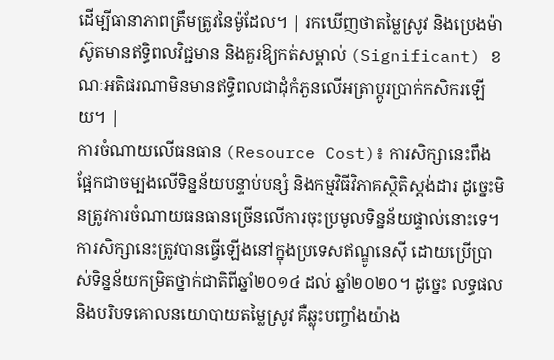ដើម្បីធានាភាពត្រឹមត្រូវនៃម៉ូដែល។ | រកឃើញថាតម្លៃស្រូវ និងប្រេងម៉ាស៊ូតមានឥទ្ធិពលវិជ្ជមាន និងគួរឱ្យកត់សម្គាល់ (Significant) ខណៈអតិផរណាមិនមានឥទ្ធិពលជាដុំកំភួនលើអត្រាប្តូរប្រាក់កសិករឡើយ។ |
ការចំណាយលើធនធាន (Resource Cost)៖ ការសិក្សានេះពឹងផ្អែកជាចម្បងលើទិន្នន័យបន្ទាប់បន្សំ និងកម្មវិធីវិភាគស្ថិតិស្តង់ដារ ដូច្នេះមិនត្រូវការចំណាយធនធានច្រើនលើការចុះប្រមូលទិន្នន័យផ្ទាល់នោះទេ។
ការសិក្សានេះត្រូវបានធ្វើឡើងនៅក្នុងប្រទេសឥណ្ឌូនេស៊ី ដោយប្រើប្រាស់ទិន្នន័យកម្រិតថ្នាក់ជាតិពីឆ្នាំ២០១៤ ដល់ ឆ្នាំ២០២០។ ដូច្នេះ លទ្ធផល និងបរិបទគោលនយោបាយតម្លៃស្រូវ គឺឆ្លុះបញ្ចាំងយ៉ាង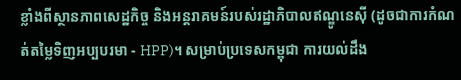ខ្លាំងពីស្ថានភាពសេដ្ឋកិច្ច និងអន្តរាគមន៍របស់រដ្ឋាភិបាលឥណ្ឌូនេស៊ី (ដូចជាការកំណត់តម្លៃទិញអប្បបរមា - HPP)។ សម្រាប់ប្រទេសកម្ពុជា ការយល់ដឹង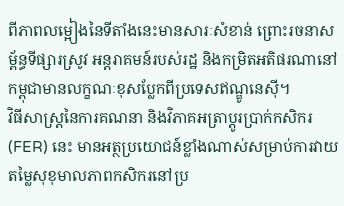ពីភាពលម្អៀងនៃទីតាំងនេះមានសារៈសំខាន់ ព្រោះរចនាសម្ព័ន្ធទីផ្សារស្រូវ អន្តរាគមន៍របស់រដ្ឋ និងកម្រិតអតិផរណានៅកម្ពុជាមានលក្ខណៈខុសប្លែកពីប្រទេសឥណ្ឌូនេស៊ី។
វិធីសាស្ត្រនៃការគណនា និងវិភាគអត្រាប្តូរប្រាក់កសិករ (FER) នេះ មានអត្ថប្រយោជន៍ខ្លាំងណាស់សម្រាប់ការវាយតម្លៃសុខុមាលភាពកសិករនៅប្រ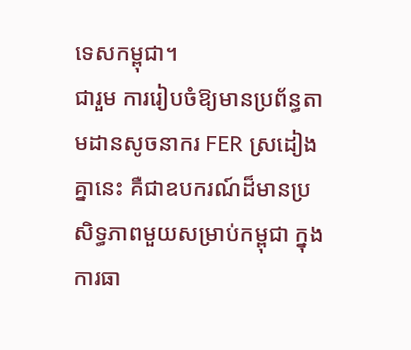ទេសកម្ពុជា។
ជារួម ការរៀបចំឱ្យមានប្រព័ន្ធតាមដានសូចនាករ FER ស្រដៀងគ្នានេះ គឺជាឧបករណ៍ដ៏មានប្រសិទ្ធភាពមួយសម្រាប់កម្ពុជា ក្នុងការធា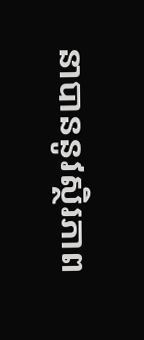នាបាននូវស្ថិរភាព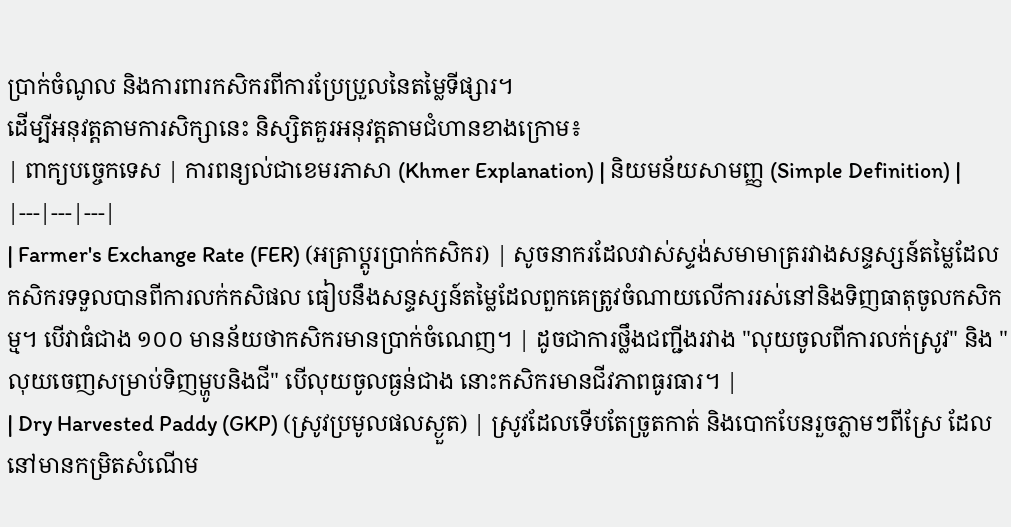ប្រាក់ចំណូល និងការពារកសិករពីការប្រែប្រួលនៃតម្លៃទីផ្សារ។
ដើម្បីអនុវត្តតាមការសិក្សានេះ និស្សិតគួរអនុវត្តតាមជំហានខាងក្រោម៖
| ពាក្យបច្ចេកទេស | ការពន្យល់ជាខេមរភាសា (Khmer Explanation) | និយមន័យសាមញ្ញ (Simple Definition) |
|---|---|---|
| Farmer's Exchange Rate (FER) (អត្រាប្តូរប្រាក់កសិករ) | សូចនាករដែលវាស់ស្ទង់សមាមាត្ររវាងសន្ទស្សន៍តម្លៃដែលកសិករទទួលបានពីការលក់កសិផល ធៀបនឹងសន្ទស្សន៍តម្លៃដែលពួកគេត្រូវចំណាយលើការរស់នៅនិងទិញធាតុចូលកសិកម្ម។ បើវាធំជាង ១០០ មានន័យថាកសិករមានប្រាក់ចំណេញ។ | ដូចជាការថ្លឹងជញ្ជីងរវាង "លុយចូលពីការលក់ស្រូវ" និង "លុយចេញសម្រាប់ទិញម្ហូបនិងជី" បើលុយចូលធ្ងន់ជាង នោះកសិករមានជីវភាពធូរធារ។ |
| Dry Harvested Paddy (GKP) (ស្រូវប្រមូលផលស្ងួត) | ស្រូវដែលទើបតែច្រូតកាត់ និងបោកបែនរួចភ្លាមៗពីស្រែ ដែលនៅមានកម្រិតសំណើម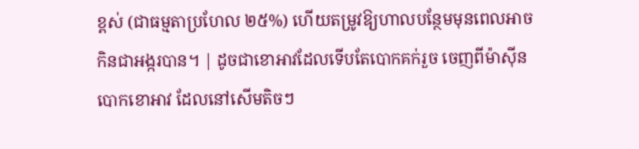ខ្ពស់ (ជាធម្មតាប្រហែល ២៥%) ហើយតម្រូវឱ្យហាលបន្ថែមមុនពេលអាចកិនជាអង្ករបាន។ | ដូចជាខោអាវដែលទើបតែបោកគក់រួច ចេញពីម៉ាស៊ីនបោកខោអាវ ដែលនៅសើមតិចៗ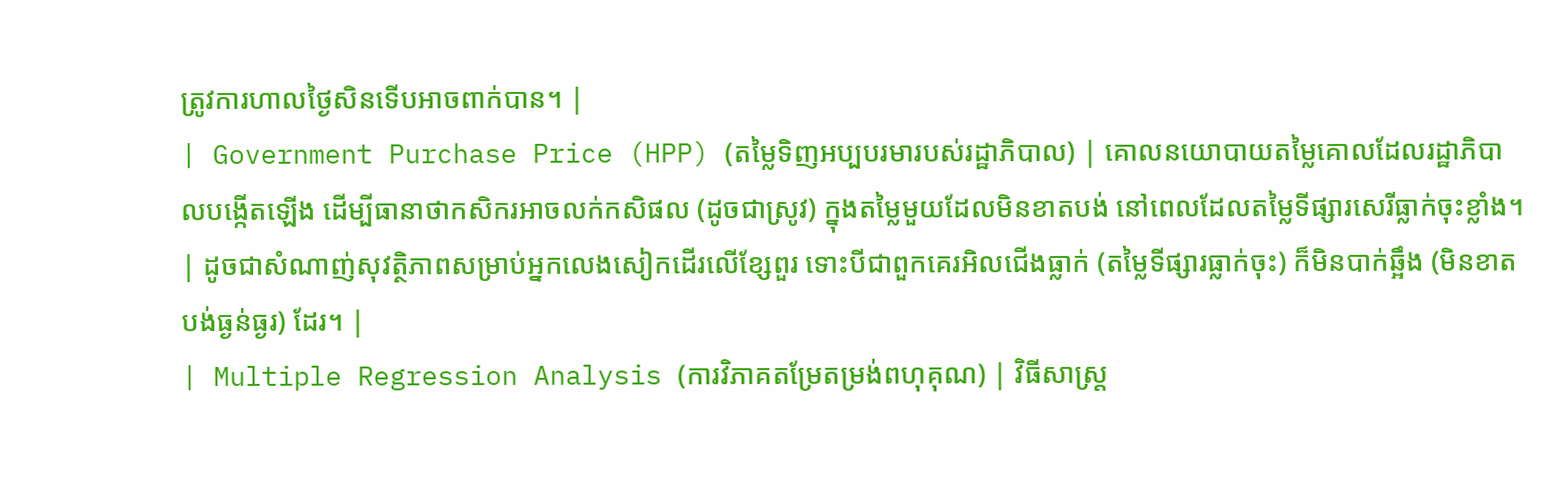ត្រូវការហាលថ្ងៃសិនទើបអាចពាក់បាន។ |
| Government Purchase Price (HPP) (តម្លៃទិញអប្បបរមារបស់រដ្ឋាភិបាល) | គោលនយោបាយតម្លៃគោលដែលរដ្ឋាភិបាលបង្កើតឡើង ដើម្បីធានាថាកសិករអាចលក់កសិផល (ដូចជាស្រូវ) ក្នុងតម្លៃមួយដែលមិនខាតបង់ នៅពេលដែលតម្លៃទីផ្សារសេរីធ្លាក់ចុះខ្លាំង។ | ដូចជាសំណាញ់សុវត្ថិភាពសម្រាប់អ្នកលេងសៀកដើរលើខ្សែពួរ ទោះបីជាពួកគេរអិលជើងធ្លាក់ (តម្លៃទីផ្សារធ្លាក់ចុះ) ក៏មិនបាក់ឆ្អឹង (មិនខាតបង់ធ្ងន់ធ្ងរ) ដែរ។ |
| Multiple Regression Analysis (ការវិភាគតម្រែតម្រង់ពហុគុណ) | វិធីសាស្ត្រ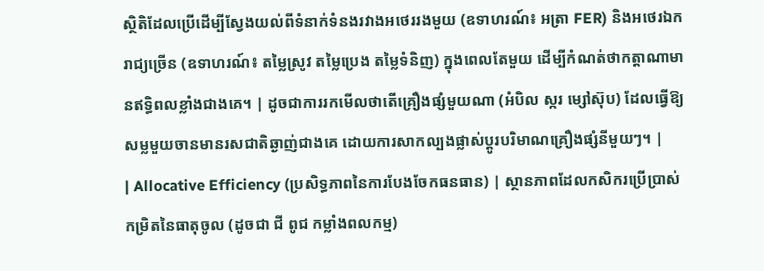ស្ថិតិដែលប្រើដើម្បីស្វែងយល់ពីទំនាក់ទំនងរវាងអថេររងមួយ (ឧទាហរណ៍៖ អត្រា FER) និងអថេរឯករាជ្យច្រើន (ឧទាហរណ៍៖ តម្លៃស្រូវ តម្លៃប្រេង តម្លៃទំនិញ) ក្នុងពេលតែមួយ ដើម្បីកំណត់ថាកត្តាណាមានឥទ្ធិពលខ្លាំងជាងគេ។ | ដូចជាការរកមើលថាតើគ្រឿងផ្សំមួយណា (អំបិល ស្ករ ម្សៅស៊ុប) ដែលធ្វើឱ្យសម្លមួយចានមានរសជាតិឆ្ងាញ់ជាងគេ ដោយការសាកល្បងផ្លាស់ប្តូរបរិមាណគ្រឿងផ្សំនីមួយៗ។ |
| Allocative Efficiency (ប្រសិទ្ធភាពនៃការបែងចែកធនធាន) | ស្ថានភាពដែលកសិករប្រើប្រាស់កម្រិតនៃធាតុចូល (ដូចជា ជី ពូជ កម្លាំងពលកម្ម)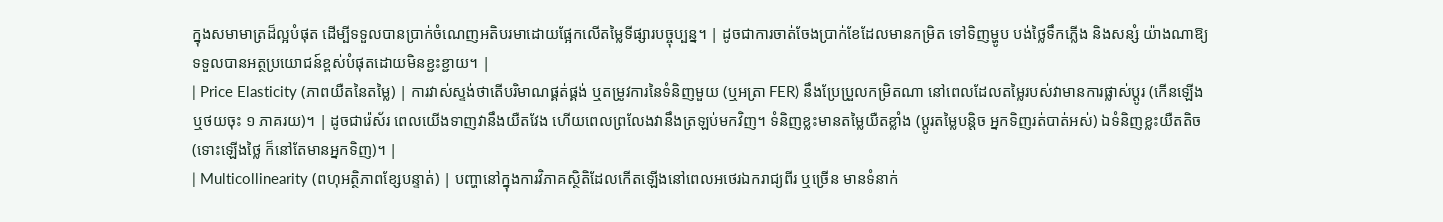ក្នុងសមាមាត្រដ៏ល្អបំផុត ដើម្បីទទួលបានប្រាក់ចំណេញអតិបរមាដោយផ្អែកលើតម្លៃទីផ្សារបច្ចុប្បន្ន។ | ដូចជាការចាត់ចែងប្រាក់ខែដែលមានកម្រិត ទៅទិញម្ហូប បង់ថ្លៃទឹកភ្លើង និងសន្សំ យ៉ាងណាឱ្យទទួលបានអត្ថប្រយោជន៍ខ្ពស់បំផុតដោយមិនខ្ជះខ្ជាយ។ |
| Price Elasticity (ភាពយឺតនៃតម្លៃ) | ការវាស់ស្ទង់ថាតើបរិមាណផ្គត់ផ្គង់ ឬតម្រូវការនៃទំនិញមួយ (ឬអត្រា FER) នឹងប្រែប្រួលកម្រិតណា នៅពេលដែលតម្លៃរបស់វាមានការផ្លាស់ប្តូរ (កើនឡើង ឬថយចុះ ១ ភាគរយ)។ | ដូចជារ៉េស័រ ពេលយើងទាញវានឹងយឺតវែង ហើយពេលព្រលែងវានឹងត្រឡប់មកវិញ។ ទំនិញខ្លះមានតម្លៃយឺតខ្លាំង (ប្តូរតម្លៃបន្តិច អ្នកទិញរត់បាត់អស់) ឯទំនិញខ្លះយឺតតិច (ទោះឡើងថ្លៃ ក៏នៅតែមានអ្នកទិញ)។ |
| Multicollinearity (ពហុអត្ថិភាពខ្សែបន្ទាត់) | បញ្ហានៅក្នុងការវិភាគស្ថិតិដែលកើតឡើងនៅពេលអថេរឯករាជ្យពីរ ឬច្រើន មានទំនាក់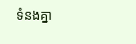ទំនងគ្នា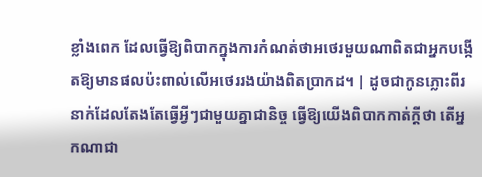ខ្លាំងពេក ដែលធ្វើឱ្យពិបាកក្នុងការកំណត់ថាអថេរមួយណាពិតជាអ្នកបង្កើតឱ្យមានផលប៉ះពាល់លើអថេររងយ៉ាងពិតប្រាកដ។ | ដូចជាកូនភ្លោះពីរនាក់ដែលតែងតែធ្វើអ្វីៗជាមួយគ្នាជានិច្ច ធ្វើឱ្យយើងពិបាកកាត់ក្តីថា តើអ្នកណាជា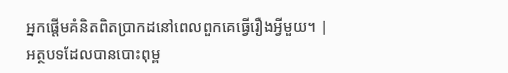អ្នកផ្តើមគំនិតពិតប្រាកដនៅពេលពួកគេធ្វើរឿងអ្វីមួយ។ |
អត្ថបទដែលបានបោះពុម្ព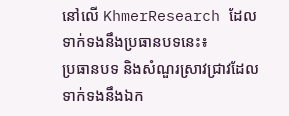នៅលើ KhmerResearch ដែលទាក់ទងនឹងប្រធានបទនេះ៖
ប្រធានបទ និងសំណួរស្រាវជ្រាវដែលទាក់ទងនឹងឯក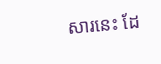សារនេះ ដែ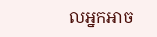លអ្នកអាច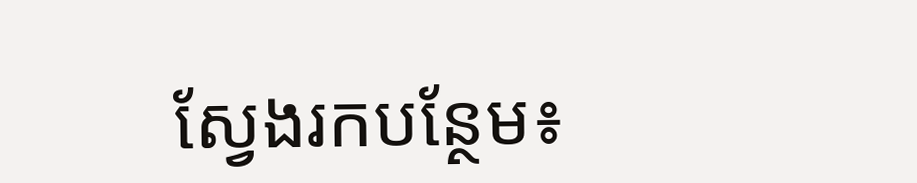ស្វែងរកបន្ថែម៖